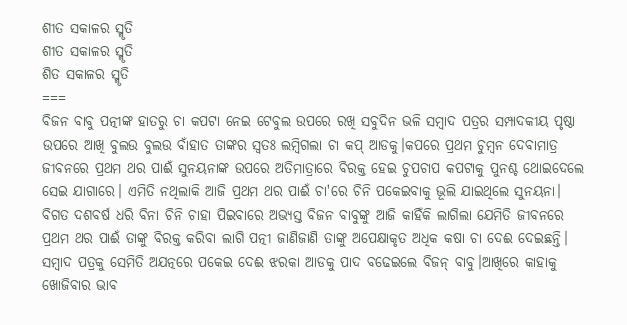ଶୀତ ସକାଳର ସ୍ମୃତି
ଶୀତ ସକାଳର ସ୍ମୃତି
ଶିତ ସକାଳର ସ୍ମୃତି
===
ବିଜନ ବାବୁ ପତ୍ନୀଙ୍କ ହାତରୁ ଚା କପଟା ନେଇ ଟେବୁଲ ଉପରେ ରଖି ସବୁଦିନ ଭଳି ସମ୍ବାଦ ପତ୍ରର ସମ୍ପାଦକୀୟ ପୃଷ୍ଠା ଉପରେ ଆଖି ବୁଲଉ ବୁଲଉ ବାଁହାତ ତାଙ୍କର ସ୍ୱତଃ ଲମ୍ବିଗଲା ଚା କପ୍ ଆଡକୁ।କପରେ ପ୍ରଥମ ଚୁମ୍ବନ ଦେବାମାତ୍ର ଜୀବନରେ ପ୍ରଥମ ଥର ପାଈଁ ସୁନୟନାଙ୍କ ଉପରେ ଅତିମାତ୍ରାରେ ବିରକ୍ତ ହେଇ ଚୁପଚାପ କପଟାକୁ ପୁନଶ୍ଚ ଥୋଇଦେଲେ ସେଇ ଯାଗାରେ। ଏମିତି ନଥିଲାକି ଆଜି ପ୍ରଥମ ଥର ପାଈଁ ଚା'ରେ ଚିନି ପକେଇବାକୁ ଭୂଲି ଯାଇଥିଲେ ସୁନୟନା। ବିଗତ ଦଶବର୍ଷ ଧରି ବିନା ଚିନି ଚାହା ପିଇବାରେ ଅଭ୍ୟସ୍ତ ବିଜନ ବାବୁଙ୍କୁ ଆଜି କାହିଁକି ଲାଗିଲା ଯେମିତି ଜୀବନରେ ପ୍ରଥମ ଥର ପାଈଁ ତାଙ୍କୁ ବିରକ୍ତ କରିବା ଲାଗି ପତ୍ନୀ ଜାଣିଜାଣି ତାଙ୍କୁ ଅପେକ୍ଷାକୃତ ଅଧିକ କଷା ଚା ଦେଈ ଦେଇଛନ୍ତି। ସମ୍ବାଦ ପତ୍ରକୁ ସେମିତି ଅଯତ୍ନରେ ପକେଇ ଦେଈ ଝରକା ଆଡକୁ ପାଦ ବଢେଇଲେ ବିଜନ୍ ବାବୁ।ଆଖିରେ କାହାକୁ ଖୋଜିବାର ଭାବ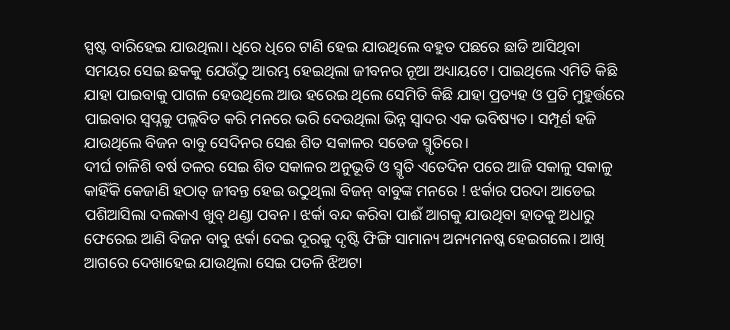ସ୍ପଷ୍ଟ ବାରିହେଇ ଯାଉଥିଲା। ଧିରେ ଧିରେ ଟାଣି ହେଇ ଯାଉଥିଲେ ବହୁତ ପଛରେ ଛାଡି ଆସିଥିବା ସମୟର ସେଇ ଛକକୁ ଯେଉଁଠୁ ଆରମ୍ଭ ହେଇଥିଲା ଜୀବନର ନୂଆ ଅଧ୍ୟାୟଟେ। ପାଇଥିଲେ ଏମିତି କିଛି ଯାହା ପାଇବାକୁ ପାଗଳ ହେଉଥିଲେ ଆଉ ହରେଇ ଥିଲେ ସେମିତି କିଛି ଯାହା ପ୍ରତ୍ୟହ ଓ ପ୍ରତି ମୁହୁର୍ତ୍ତରେ ପାଇବାର ସ୍ୱପ୍ନକୁ ପଲ୍ଲବିତ କରି ମନରେ ଭରି ଦେଉଥିଲା ଭିନ୍ନ ସ୍ୱାଦର ଏକ ଭବିଷ୍ୟତ। ସମ୍ପୂର୍ଣ ହଜି ଯାଉଥିଲେ ବିଜନ ବାବୁ ସେଦିନର ସେଈ ଶିତ ସକାଳର ସତେଜ ସ୍ମୃତିରେ।
ଦୀର୍ଘ ଚାଳିଶି ବର୍ଷ ତଳର ସେଇ ଶିତ ସକାଳର ଅନୁଭୂତି ଓ ସ୍ମୃତି ଏତେଦିନ ପରେ ଆଜି ସକାଳୁ ସକାଳୁ କାହିଁକି କେଜାଣି ହଠାତ୍ ଜୀବନ୍ତ ହେଇ ଉଠୁଥିଲା ବିଜନ୍ ବାବୁଙ୍କ ମନରେ ! ଝର୍କାର ପରଦା ଆଡେଇ ପଶିଆସିଲା ଦଲକାଏ ଖୁବ୍ ଥଣ୍ଡା ପବନ। ଝର୍କା ବନ୍ଦ କରିବା ପାଈଁ ଆଗକୁ ଯାଉଥିବା ହାତକୁ ଅଧାରୁ ଫେରେଇ ଆଣି ବିଜନ ବାବୁ ଝର୍କା ଦେଇ ଦୂରକୁ ଦୃଷ୍ଟି ଫିଙ୍ଗି ସାମାନ୍ୟ ଅନ୍ୟମନଷ୍କ ହେଇଗଲେ। ଆଖି ଆଗରେ ଦେଖାହେଇ ଯାଉଥିଲା ସେଇ ପତଳି ଝିଅଟା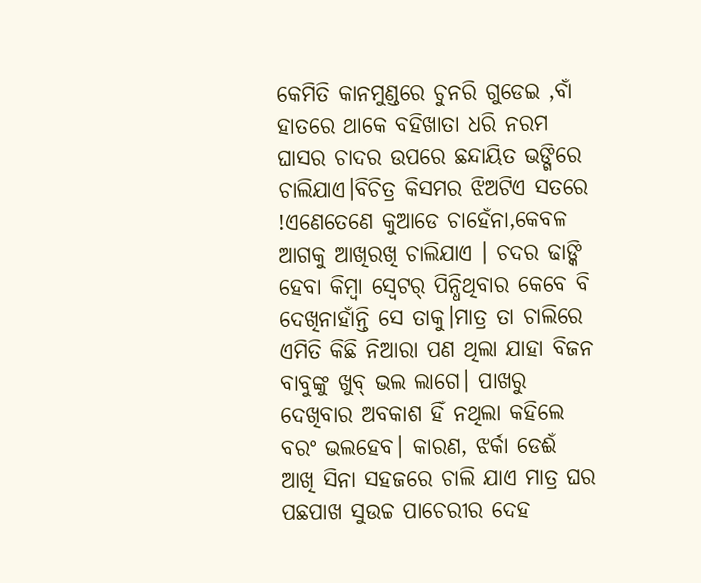କେମିତି କାନମୁଣ୍ଡରେ ଚୁନରି ଗୁଡେଇ ,ବାଁ ହାତରେ ଥାକେ ବହିଖାତା ଧରି ନରମ ଘାସର ଚାଦର ଉପରେ ଛନ୍ଦାୟିତ ଭଙ୍ଗିରେ ଚାଲିଯାଏ।ବିଚିତ୍ର କିସମର ଝିଅଟିଏ ସତରେ !ଏଣେତେଣେ କୁଆଡେ ଚାହେଁନା,କେବଳ ଆଗକୁ ଆଖିରଖି ଚାଲିଯାଏ । ଚଦର ଢାଙ୍କି ହେବା କିମ୍ବା ସ୍ୱେଟର୍ ପିନ୍ଧିଥିବାର କେବେ ବି ଦେଖିନାହାଁନ୍ତି ସେ ତାକୁ।ମାତ୍ର ତା ଚାଲିରେ ଏମିତି କିଛି ନିଆରା ପଣ ଥିଲା ଯାହା ବିଜନ ବାବୁଙ୍କୁ ଖୁବ୍ ଭଲ ଲାଗେ। ପାଖରୁ ଦେଖିବାର ଅବକାଶ ହିଁ ନଥିଲା କହିଲେ ବରଂ ଭଲହେବ। କାରଣ, ଝର୍କା ଡେଈଁ ଆଖି ସିନା ସହଜରେ ଚାଲି ଯାଏ ମାତ୍ର ଘର ପଛପାଖ ସୁଉଚ୍ଚ ପାଚେରୀର ଦେହ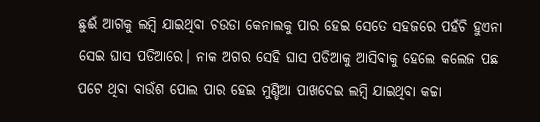ଛୁଈଁ ଆଗକୁ ଲମ୍ବି ଯାଇଥିବା ଚଉଡା କେନାଲକୁ ପାର ହେଇ ସେତେ ସହଜରେ ପହଁଚି ହୁଏନା ସେଇ ଘାସ ପଡିଆରେ। ନାକ ଅଗର ସେହି ଘାସ ପଡିଆକୁ ଆସିବାକୁ ହେଲେ କଲେଜ ପଛ ପଟେ ଥିବା ବାଉଁଶ ପୋଲ ପାର ହେଇ ମୁଣ୍ଡିଆ ପାଖଦେଇ ଲମ୍ବି ଯାଇଥିବା କଚ୍ଚା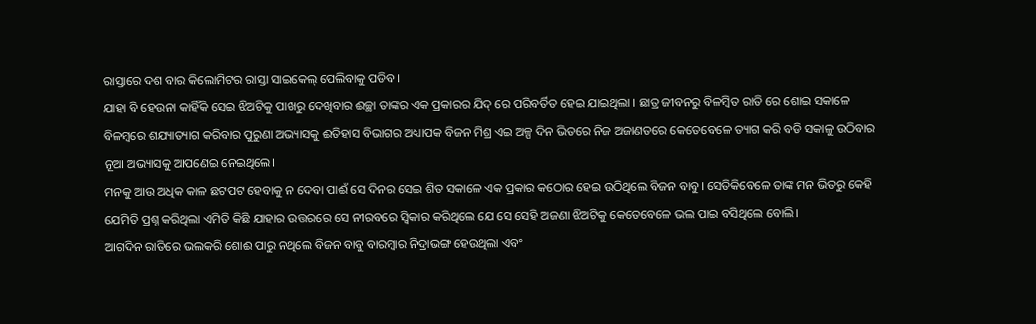ରାସ୍ତାରେ ଦଶ ବାର କିଲୋମିଟର ରାସ୍ତା ସାଇକେଲ୍ ପେଲିବାକୁ ପଡିବ।
ଯାହା ବି ହେଉନା କାହିଁକି ସେଇ ଝିଅଟିକୁ ପାଖରୁ ଦେଖିବାର ଈଚ୍ଛା ତାଙ୍କର ଏକ ପ୍ରକାରର ଯିଦ୍ ରେ ପରିବର୍ତିତ ହେଇ ଯାଇଥିଲା । ଛାତ୍ର ଜୀବନରୁ ବିଳମ୍ବିତ ରାତି ରେ ଶୋଇ ସକାଳେ ବିଳମ୍ବରେ ଶଯ୍ୟାତ୍ୟାଗ କରିବାର ପୁରୁଣା ଅଭ୍ୟାସକୁ ଈତିହାସ ବିଭାଗର ଅଧ୍ୟାପକ ବିଜନ ମିଶ୍ର ଏଇ ଅଳ୍ପ ଦିନ ଭିତରେ ନିଜ ଅଜାଣତରେ କେତେବେଳେ ତ୍ୟାଗ କରି ବଡି ସକାଳୁ ଉଠିବାର ନୂଆ ଅଭ୍ୟାସକୁ ଆପଣେଇ ନେଇଥିଲେ।
ମନକୁ ଆଉ ଅଧିକ କାଳ ଛଟପଟ ହେବାକୁ ନ ଦେବା ପାଈଁ ସେ ଦିନର ସେଇ ଶିତ ସକାଳେ ଏକ ପ୍ରକାର କଠୋର ହେଇ ଉଠିଥିଲେ ବିଜନ ବାବୁ। ସେତିକିବେଳେ ତାଙ୍କ ମନ ଭିତରୁ କେହି ଯେମିତି ପ୍ରଶ୍ନ କରିଥିଲା ଏମିତି କିଛି ଯାହାର ଉତ୍ତରରେ ସେ ନୀରବରେ ସ୍ୱିକାର କରିଥିଲେ ଯେ ସେ ସେହି ଅଜଣା ଝିଅଟିକୁ କେତେବେଳେ ଭଲ ପାଇ ବସିଥିଲେ ବୋଲି।
ଆଗଦିନ ରାତିରେ ଭଲକରି ଶୋଈ ପାରୁ ନଥିଲେ ବିଜନ ବାବୁ ବାରମ୍ବାର ନିଦ୍ରାଭଙ୍ଗ ହେଉଥିଲା ଏବଂ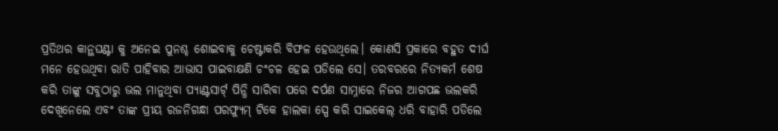ପ୍ରତିଥର କାନ୍ଥଘଣ୍ଟା କୁ ଅନେଇ ପୁନଶ୍ଚ ଶୋଇବାକୁ ଚେଷ୍ଟାକରି ବିଫଳ ହେଉଥିଲେ। କୋଣସି ପ୍ରକାରେ ବହୁତ ଦୀର୍ଘ ମନେ ହେଉଥିବା ରାତି ପାହିବାର ଆଭାସ ପାଇବାକ୍ଷଣି ଚଂଚଳ ହେଇ ପଡିଲେ ସେ। ତରବରରେ ନିତ୍ୟକର୍ମ ଶେଷ କରି ତାଙ୍କୁ ସବୁଠାରୁ ଭଲ ମାନୁଥିବା ପ୍ୟାଣ୍ଟସାର୍ଟ୍ ପିନ୍ଧି ସାରିବା ପରେ ଦର୍ପଣ ସାମ୍ନାରେ ନିଜର ଆଗପଛ ଭଲକରି ଦେଖିନେଲେ ଏବଂ ତାଙ୍କ ପ୍ରୀୟ ରଜନିଗନ୍ଧା ପରଫ୍ୟୁମ୍ ଟିକେ ହାଲକା ସ୍ପେ କରି ସାଇକେଲ୍ ଧରି ବାହାରି ପଡିଲେ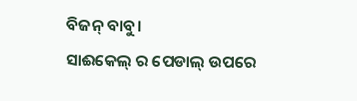ବିଜନ୍ ବାବୁ।
ସାଈକେଲ୍ ର ପେଡାଲ୍ ଉପରେ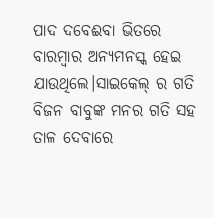ପାଦ ଦବେଈବା ଭିତରେ ବାରମ୍ବାର ଅନ୍ୟମନସ୍କ ହେଇ ଯାଉଥିଲେ।ସାଇକେଲ୍ ର ଗତି ବିଜନ ବାବୁଙ୍କ ମନର ଗତି ସହ ତାଳ ଦେବାରେ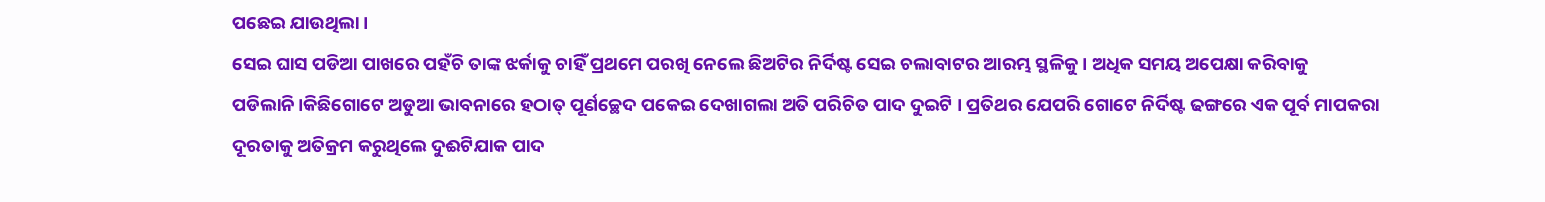ପଛେଇ ଯାଉଥିଲା।
ସେଇ ଘାସ ପଡିଆ ପାଖରେ ପହଁଚି ତାଙ୍କ ଝର୍କାକୁ ଚାହିଁ ପ୍ରଥମେ ପରଖି ନେଲେ ଛିଅଟିର ନିର୍ଦିଷ୍ଟ ସେଇ ଚଲାବାଟର ଆରମ୍ଭ ସ୍ଥଳିକୁ। ଅଧିକ ସମୟ ଅପେକ୍ଷା କରିବାକୁ ପଡିଲାନି।କିଛିଗୋଟେ ଅଡୁଆ ଭାବନାରେ ହଠାତ୍ ପୂର୍ଣଚ୍ଛେଦ ପକେଇ ଦେଖାଗଲା ଅତି ପରିଚିତ ପାଦ ଦୁଇଟି । ପ୍ରତିଥର ଯେପରି ଗୋଟେ ନିର୍ଦିଷ୍ଟ ଢଙ୍ଗରେ ଏକ ପୂର୍ବ ମାପକରା ଦୂରତାକୁ ଅତିକ୍ରମ କରୁଥିଲେ ଦୁଈଟିଯାକ ପାଦ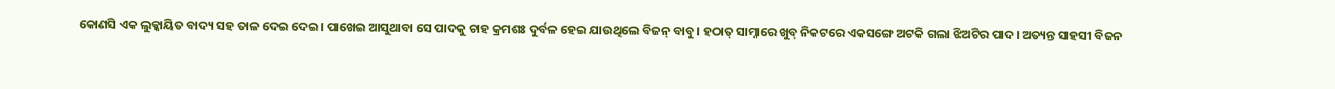କୋଣସି ଏକ ଲୁକ୍କାୟିତ ବାଦ୍ୟ ସହ ତାଳ ଦେଇ ଦେଇ। ପାଖେଇ ଆସୁଥାବା ସେ ପାଦକୁ ଚାହ କ୍ରମଶଃ ଦୁର୍ବଳ ହେଇ ଯାଉଥିଲେ ବିଜନ୍ ବାବୁ। ହଠାତ୍ ସାମ୍ନାରେ ଖୁବ୍ ନିକଟରେ ଏକସଙ୍ଗେ ଅଟକି ଗଲା ଝିଅଟିର ପାଦ। ଅତ୍ୟନ୍ତ ସାହସୀ ବିଜନ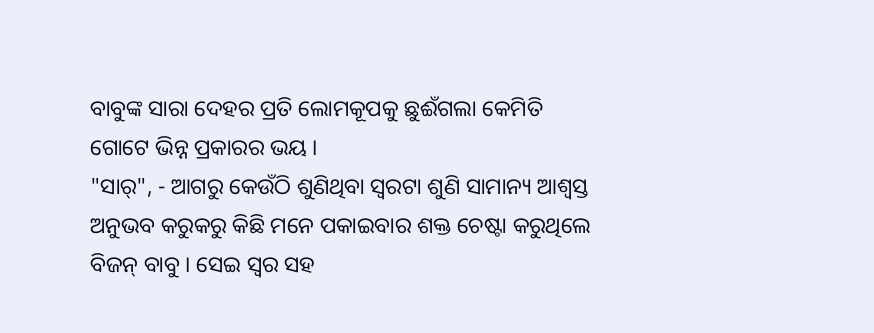ବାବୁଙ୍କ ସାରା ଦେହର ପ୍ରତି ଲୋମକୂପକୁ ଛୁଈଁଗଲା କେମିତି ଗୋଟେ ଭିନ୍ନ ପ୍ରକାରର ଭୟ ।
"ସାର୍", - ଆଗରୁ କେଉଁଠି ଶୁଣିଥିବା ସ୍ୱରଟା ଶୁଣି ସାମାନ୍ୟ ଆଶ୍ୱସ୍ତ ଅନୁଭବ କରୁକରୁ କିଛି ମନେ ପକାଇବାର ଶକ୍ତ ଚେଷ୍ଟା କରୁଥିଲେ ବିଜନ୍ ବାବୁ । ସେଇ ସ୍ୱର ସହ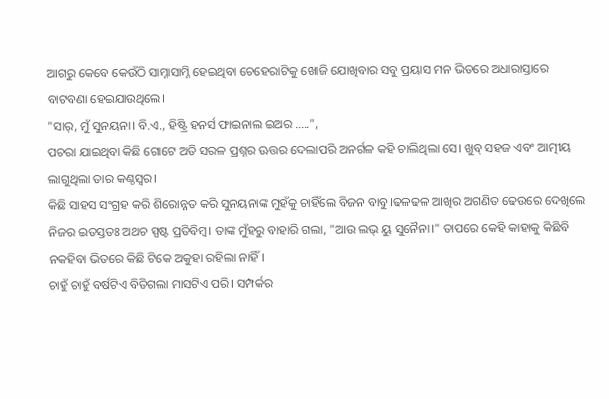ଆଗରୁ କେବେ କେଉଁଠି ସାମ୍ନାସାମ୍ନି ହେଇଥିବା ଚେହେରାଟିକୁ ଖୋଜି ଯୋଖିବାର ସବୁ ପ୍ରୟାସ ମନ ଭିତରେ ଅଧାରାସ୍ତାରେ ବାଟବଣା ହେଇଯାଉଥିଲେ।
"ସାର୍, ମୁଁ ସୁନୟନା। ବି.ଏ., ହିଷ୍ଟ୍ରି ହନର୍ସ ଫାଇନାଲ ଇଅର .....",
ପଚରା ଯାଇଥିବା କିଛି ଗୋଟେ ଅତି ସରଳ ପ୍ରଶ୍ନର ଊତ୍ତର ଦେଲାପରି ଅନର୍ଗଳ କହି ଚାଲିଥିଲା ସେ। ଖୁବ୍ ସହଜ ଏବଂ ଆତ୍ମୀୟ ଲାଗୁଥିଲା ତାର କଣ୍ଠସ୍ୱର।
କିଛି ସାହସ ସଂଗ୍ରହ କରି ଶିରୋନ୍ନତ କରି ସୁନୟନାଙ୍କ ମୁହଁକୁ ଚାହିଁଲେ ବିଜନ ବାବୁ।ଢଳଢଳ ଆଖିର ଅଗଣିତ ଢେଉରେ ଦେଖିଲେ ନିଜର ଇତସ୍ତତଃ ଅଥଚ ସ୍ପଷ୍ଟ ପ୍ରତିବିମ୍ବ। ତାଙ୍କ ମୁଁହରୁ ବାହାରି ଗଲା, "ଆଉ ଲଭ୍ ୟୁ ସୁନୈନା।" ତାପରେ କେହି କାହାକୁ କିଛିବି ନକହିବା ଭିତରେ କିଛି ଟିକେ ଅକୁହା ରହିଲା ନାହିଁ।
ଚାହୁଁ ଚାହୁଁ ବର୍ଷଟିଏ ବିତିଗଲା ମାସଟିଏ ପରି। ସମ୍ପର୍କର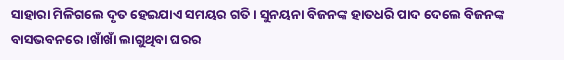ସାହାରା ମିଳିଗଲେ ଦୃତ ହେଇଯାଏ ସମୟର ଗତି। ସୁନୟନା ବିଜନଙ୍କ ହାତଧରି ପାଦ ଦେଲେ ବିଜନଙ୍କ ବାସଭବନରେ।ଖାଁଖାଁ ଲାଗୁଥିବା ଘରର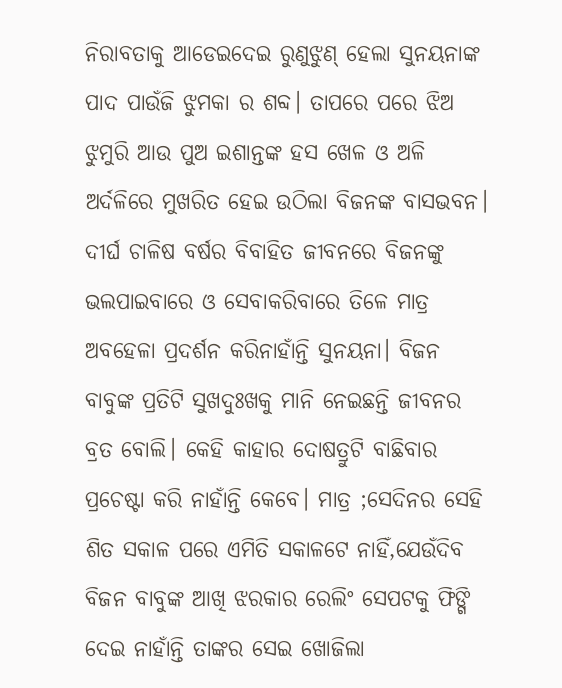ନିରାବତାକୁ ଆଡେଇଦେଇ ରୁଣୁଝୁଣ୍ ହେଲା ସୁନୟନାଙ୍କ ପାଦ ପାଉଁଜି ଝୁମକା ର ଶବ୍ଦ। ତାପରେ ପରେ ଝିଅ ଝୁମୁରି ଆଉ ପୁଅ ଇଶାନ୍ତଙ୍କ ହସ ଖେଳ ଓ ଅଳି ଅର୍ଦଳିରେ ମୁଖରିତ ହେଇ ଉଠିଲା ବିଜନଙ୍କ ବାସଭବନ। ଦୀର୍ଘ ଚାଳିଷ ବର୍ଷର ବିବାହିତ ଜୀବନରେ ବିଜନଙ୍କୁ ଭଲପାଇବାରେ ଓ ସେବାକରିବାରେ ତିଳେ ମାତ୍ର ଅବହେଳା ପ୍ରଦର୍ଶନ କରିନାହାଁନ୍ତି ସୁନୟନା। ବିଜନ ବାବୁଙ୍କ ପ୍ରତିଟି ସୁଖଦୁଃଖକୁ ମାନି ନେଇଛନ୍ତି ଜୀବନର ବ୍ରତ ବୋଲି। କେହି କାହାର ଦୋଷତ୍ରୁଟି ବାଛିବାର ପ୍ରଚେଷ୍ଟା କରି ନାହାଁନ୍ତି କେବେ। ମାତ୍ର ;ସେଦିନର ସେହି ଶିତ ସକାଳ ପରେ ଏମିତି ସକାଳଟେ ନାହିଁ,ଯେଉଁଦିବ ବିଜନ ବାବୁଙ୍କ ଆଖି ଝରକାର ରେଲିଂ ସେପଟକୁ ଫିଙ୍ଗି ଦେଇ ନାହାଁନ୍ତି ତାଙ୍କର ସେଇ ଖୋଜିଲା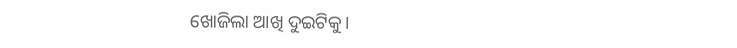ଖୋଜିଲା ଆଖି ଦୁଇଟିକୁ।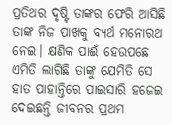ପ୍ରତିଥର ଦୃଷ୍ଟି ତାଙ୍କର ଫେରି ଆସିଛି ତାଙ୍କ ନିଜ ପାଖକୁ ବ୍ୟର୍ଥ ମନୋରଥ ନେଇ। କ୍ଷଣିକ ପାଈଁ ହେଉପଛେ ଏମିତି ଲାଗିଛି ତାଙ୍କୁ ଯେମିତି ସେ ହାତ ପାହାନ୍ତିରେ ପାଇସାରି ହଜେଇ ଦେଇଛନ୍ତି ଜୀବନର ପ୍ରଥମ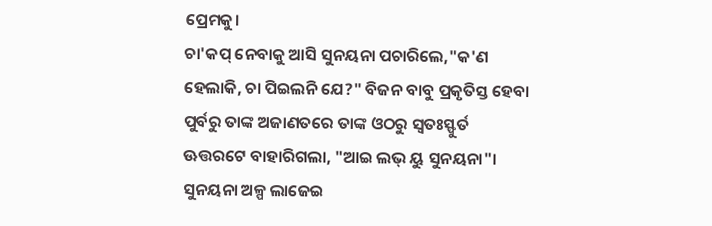ପ୍ରେମକୁ।
ଚା'କପ୍ ନେବାକୁ ଆସି ସୁନୟନା ପଚାରିଲେ,"କ'ଣ ହେଲାକି, ଚା ପିଇଲନି ଯେ?" ବିଜନ ବାବୁ ପ୍ରକୃତିସ୍ତ ହେବା ପୁର୍ବରୁ ତାଙ୍କ ଅଜାଣତରେ ତାଙ୍କ ଓଠରୁ ସ୍ୱତଃସ୍ଫୁର୍ତ ଊତ୍ତରଟେ ବାହାରିଗଲା, "ଆଇ ଲଭ୍ ୟୁ ସୁନୟନା"। ସୁନୟନା ଅଳ୍ପ ଲାଜେଇ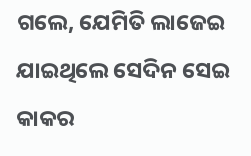ଗଲେ, ଯେମିତି ଲାଜେଇ ଯାଇଥିଲେ ସେଦିନ ସେଇ କାକର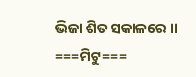ଭିଜା ଶିତ ସକାଳରେ ।।
===ମିଟୁ===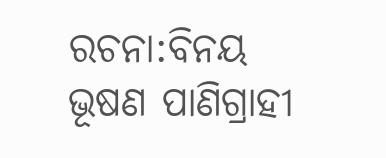ରଚନା:ବିନୟ ଭୂଷଣ ପାଣିଗ୍ରାହୀ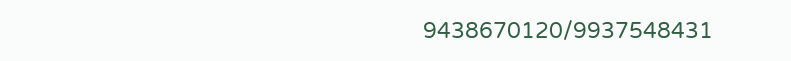9438670120/9937548431